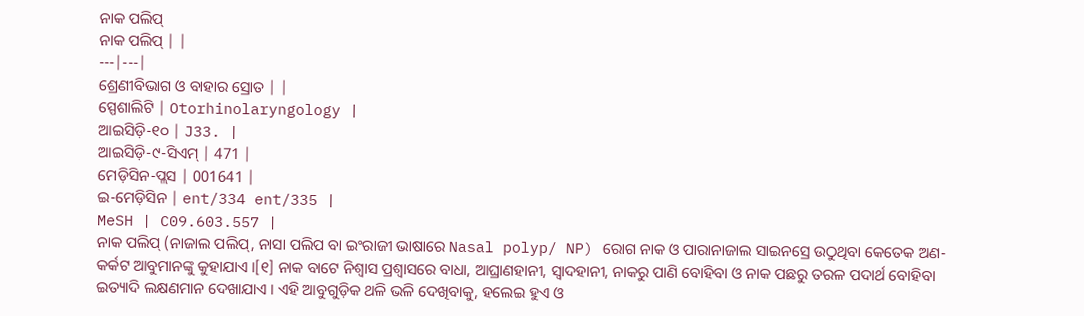ନାକ ପଲିପ୍
ନାକ ପଲିପ୍ | |
---|---|
ଶ୍ରେଣୀବିଭାଗ ଓ ବାହାର ସ୍ରୋତ | |
ସ୍ପେଶାଲିଟି | Otorhinolaryngology |
ଆଇସିଡ଼ି-୧୦ | J33. |
ଆଇସିଡ଼ି-୯-ସିଏମ୍ | 471 |
ମେଡ଼ିସିନ-ପ୍ଲସ | 001641 |
ଇ-ମେଡ଼ିସିନ | ent/334 ent/335 |
MeSH | C09.603.557 |
ନାକ ପଲିପ୍ (ନାଜାଲ ପଲିପ୍, ନାସା ପଲିପ ବା ଇଂରାଜୀ ଭାଷାରେ Nasal polyp/ NP) ରୋଗ ନାକ ଓ ପାରାନାଜାଲ ସାଇନସ୍ରେ ଉଠୁଥିବା କେତେକ ଅଣ-କର୍କଟ ଆବୁମାନଙ୍କୁ କୁହାଯାଏ ।[୧] ନାକ ବାଟେ ନିଶ୍ୱାସ ପ୍ରଶ୍ୱାସରେ ବାଧା, ଆଘ୍ରାଣହାନୀ, ସ୍ୱାଦହାନୀ, ନାକରୁ ପାଣି ବୋହିବା ଓ ନାକ ପଛରୁ ତରଳ ପଦାର୍ଥ ବୋହିବା ଇତ୍ୟାଦି ଲକ୍ଷଣମାନ ଦେଖାଯାଏ । ଏହି ଆବୁଗୁଡ଼ିକ ଥଳି ଭଳି ଦେଖିବାକୁ, ହଲେଇ ହୁଏ ଓ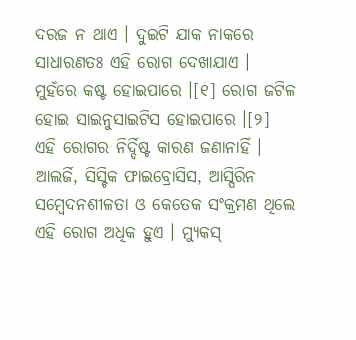ଦରଜ ନ ଥାଏ । ଦୁଇଟି ଯାକ ନାକରେ ସାଧାରଣତଃ ଏହି ରୋଗ ଦେଖାଯାଏ । ମୁହଁରେ କଷ୍ଟ ହୋଇପାରେ ।[୧] ରୋଗ ଜଟିଳ ହୋଇ ସାଇନୁସାଇଟିସ ହୋଇପାରେ ।[୨]
ଏହି ରୋଗର ନିର୍ଦ୍ଦିଷ୍ଟ କାରଣ ଜଣାନାହିଁ । ଆଲର୍ଜି, ସିସ୍ଟିକ ଫାଇବ୍ରୋସିସ, ଆସ୍ପିରିନ ସମ୍ବେଦନଶୀଳତା ଓ କେତେକ ସଂକ୍ରମଣ ଥିଲେ ଏହି ରୋଗ ଅଧିକ ହୁଏ । ମ୍ୟୁକସ୍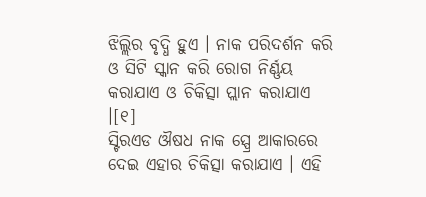ଝିଲ୍ଲିର ବୃଦ୍ଧି ହୁଏ । ନାକ ପରିଦର୍ଶନ କରି ଓ ସିଟି ସ୍କାନ କରି ରୋଗ ନିର୍ଣ୍ଣୟ କରାଯାଏ ଓ ଚିକିତ୍ସା ପ୍ଲାନ କରାଯାଏ ।[୧]
ସ୍ଟିରଏଡ ଔଷଧ ନାକ ସ୍ପ୍ରେ ଆକାରରେ ଦେଇ ଏହାର ଚିକିତ୍ସା କରାଯାଏ । ଏହି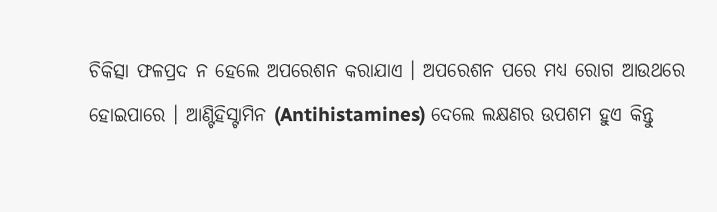ଚିକିତ୍ସା ଫଳପ୍ରଦ ନ ହେଲେ ଅପରେଶନ କରାଯାଏ । ଅପରେଶନ ପରେ ମଧ୍ୟ ରୋଗ ଆଉଥରେ ହୋଇପାରେ । ଆଣ୍ଟିହିସ୍ଟାମିନ (Antihistamines) ଦେଲେ ଲକ୍ଷଣର ଉପଶମ ହୁଏ କିନ୍ତୁ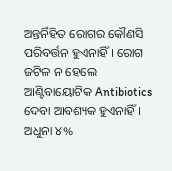ଅନ୍ତର୍ନିହିତ ରୋଗର କୌଣସି ପରିବର୍ତ୍ତନ ହୁଏନାହିଁ । ରୋଗ ଜଟିଳ ନ ହେଲେ ଆଣ୍ଟିବାୟୋଟିକ Antibiotics ଦେବା ଆବଶ୍ୟକ ହୁଏନାହିଁ । ଅଧୁନା ୪%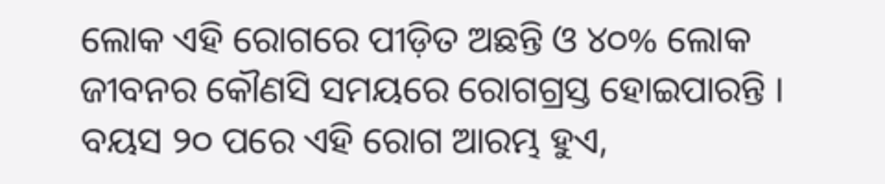ଲୋକ ଏହି ରୋଗରେ ପୀଡ଼ିତ ଅଛନ୍ତି ଓ ୪୦% ଲୋକ ଜୀବନର କୌଣସି ସମୟରେ ରୋଗଗ୍ରସ୍ତ ହୋଇପାରନ୍ତି । ବୟସ ୨୦ ପରେ ଏହି ରୋଗ ଆରମ୍ଭ ହୁଏ,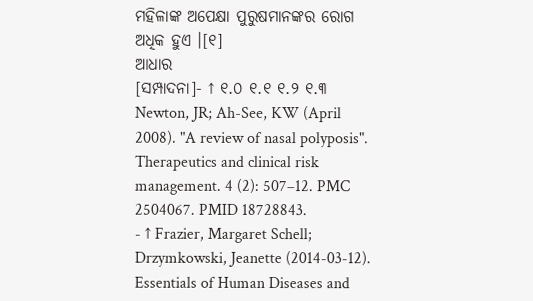ମହିଳାଙ୍କ ଅପେକ୍ଷା ପୁରୁଷମାନଙ୍କର ରୋଗ ଅଧିକ ହୁଏ ।[୧]
ଆଧାର
[ସମ୍ପାଦନା]- ↑ ୧.୦ ୧.୧ ୧.୨ ୧.୩ Newton, JR; Ah-See, KW (April 2008). "A review of nasal polyposis". Therapeutics and clinical risk management. 4 (2): 507–12. PMC 2504067. PMID 18728843.
- ↑ Frazier, Margaret Schell; Drzymkowski, Jeanette (2014-03-12). Essentials of Human Diseases and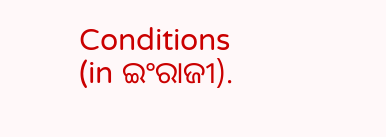Conditions (in ଇଂରାଜୀ).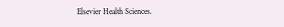Elsevier Health Sciences.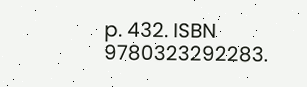p. 432. ISBN 9780323292283.